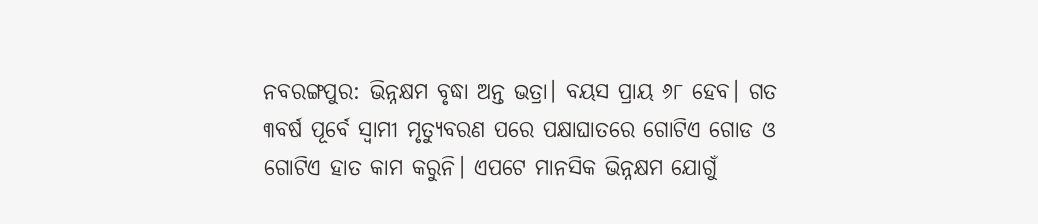ନବରଙ୍ଗପୁର: ଭିନ୍ନକ୍ଷମ ବୃଦ୍ଧା ଅନ୍ତ ଭତ୍ରା। ବୟସ ପ୍ରାୟ ୬୮ ହେବ। ଗତ ୩ବର୍ଷ ପୂର୍ବେ ସ୍ୱାମୀ ମୃତ୍ୟୁବରଣ ପରେ ପକ୍ଷାଘାତରେ ଗୋଟିଏ ଗୋଡ ଓ ଗୋଟିଏ ହାତ କାମ କରୁନି। ଏପଟେ ମାନସିକ ଭିନ୍ନକ୍ଷମ ଯୋଗୁଁ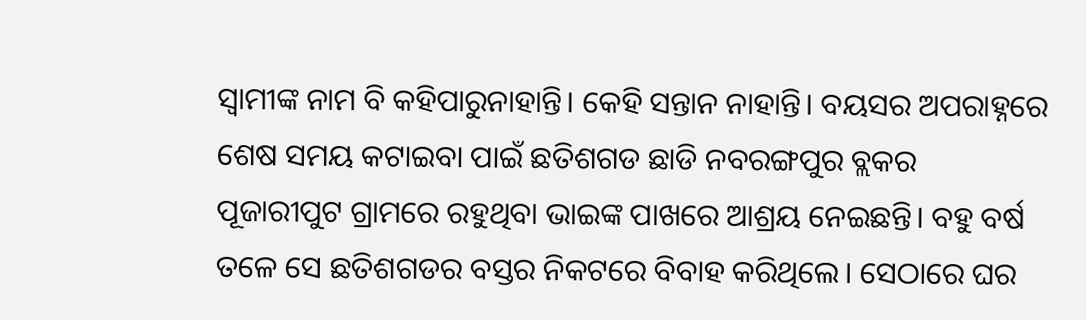ସ୍ୱାମୀଙ୍କ ନାମ ବି କହିପାରୁନାହାନ୍ତି। କେହି ସନ୍ତାନ ନାହାନ୍ତି। ବୟସର ଅପରାହ୍ନରେ ଶେଷ ସମୟ କଟାଇବା ପାଇଁ ଛତିଶଗଡ ଛାଡି ନବରଙ୍ଗପୁର ବ୍ଲକର ପୂଜାରୀପୁଟ ଗ୍ରାମରେ ରହୁଥିବା ଭାଇଙ୍କ ପାଖରେ ଆଶ୍ରୟ ନେଇଛନ୍ତି। ବହୁ ବର୍ଷ ତଳେ ସେ ଛତିଶଗଡର ବସ୍ତର ନିକଟରେ ବିବାହ କରିଥିଲେ। ସେଠାରେ ଘର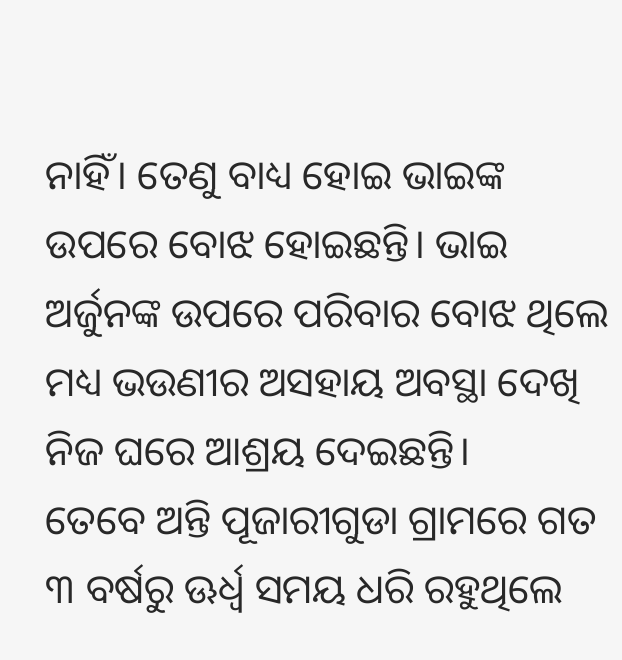ନାହିଁ। ତେଣୁ ବାଧ୍ୟ ହୋଇ ଭାଇଙ୍କ ଉପରେ ବୋଝ ହୋଇଛନ୍ତି। ଭାଇ ଅର୍ଜୁନଙ୍କ ଉପରେ ପରିବାର ବୋଝ ଥିଲେ ମଧ୍ୟ ଭଉଣୀର ଅସହାୟ ଅବସ୍ଥା ଦେଖି ନିଜ ଘରେ ଆଶ୍ରୟ ଦେଇଛନ୍ତି।
ତେବେ ଅନ୍ତି ପୂଜାରୀଗୁଡା ଗ୍ରାମରେ ଗତ ୩ ବର୍ଷରୁ ଊର୍ଧ୍ୱ ସମୟ ଧରି ରହୁଥିଲେ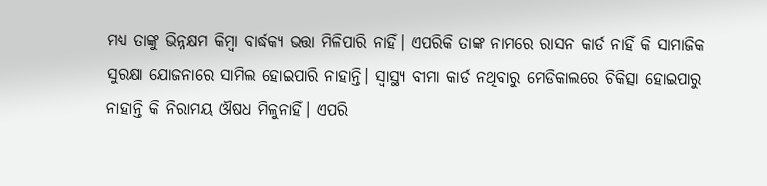ମଧ୍ୟ ତାଙ୍କୁ ଭିନ୍ନକ୍ଷମ କିମ୍ବା ବାର୍ଦ୍ଧକ୍ୟ ଭତ୍ତା ମିଳିପାରି ନାହିଁ। ଏପରିକି ତାଙ୍କ ନାମରେ ରାସନ କାର୍ଡ ନାହିଁ କି ସାମାଜିକ ସୁରକ୍ଷା ଯୋଜନାରେ ସାମିଲ ହୋଇପାରି ନାହାନ୍ତି। ସ୍ୱାସ୍ଥ୍ୟ ବୀମା କାର୍ଡ ନଥିବାରୁ ମେଡିକାଲରେ ଚିକିତ୍ସା ହୋଇପାରୁ ନାହାନ୍ତି କି ନିରାମୟ ଔଷଧ ମିଳୁନାହିଁ। ଏପରି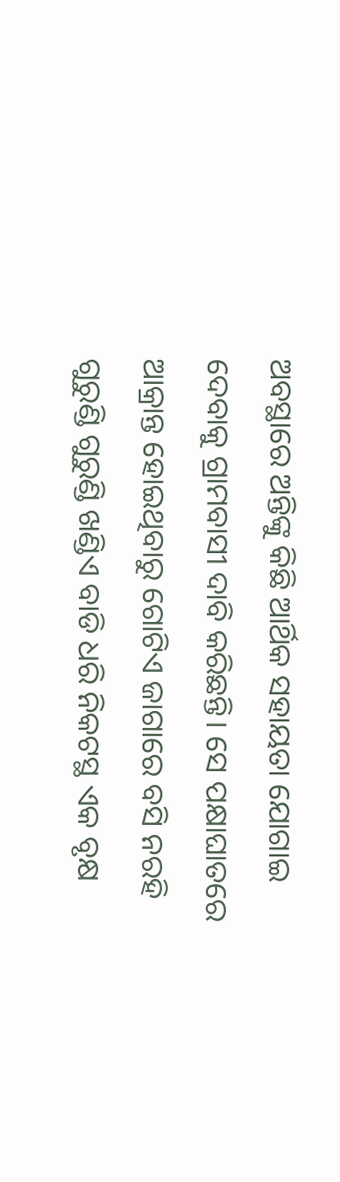ଅବସ୍ଥାରେ ଅନ୍ତିଙ୍କୁ କିଛି ଆର୍ଥିକ ସହାୟତା ଯୋଗାଇ ଦେବାକୁ ଗ୍ରାମବାସୀ ଦାବି କରିଛନ୍ତି। ସେ ପକ୍ଷାଘାତରେ ଆକ୍ରାନ୍ତ ହୋଇଥିବାରୁ ଗୋଟିଏ ଜାଗାରେ ବସି ନରହି ଗୁରୁଣ୍ଡି ଗୁରୁଣ୍ଡି ଖଣ୍ଡିଏ ବାଡି ଧରି ନିକଟସ୍ଥ ଏକ ବୃକ୍ଷ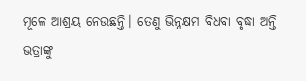ମୂଳେ ଆଶ୍ରୟ ନେଉଛନ୍ତି। ତେଣୁ ଭିନ୍ନକ୍ଷମ ବିଧବା ବୃଦ୍ଧା ଅନ୍ତି ଭତ୍ରାଙ୍କୁ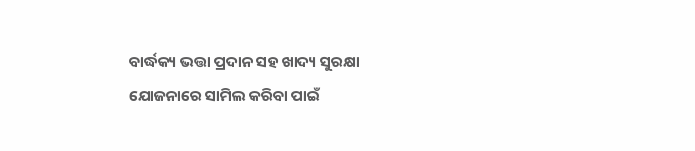ବାର୍ଦ୍ଧକ୍ୟ ଭତ୍ତା ପ୍ରଦାନ ସହ ଖାଦ୍ୟ ସୁରକ୍ଷା ଯୋଜନାରେ ସାମିଲ କରିବା ପାଇଁ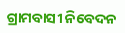ଗ୍ରାମବାସୀ ନିବେଦନ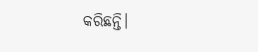କରିଛନ୍ତି।